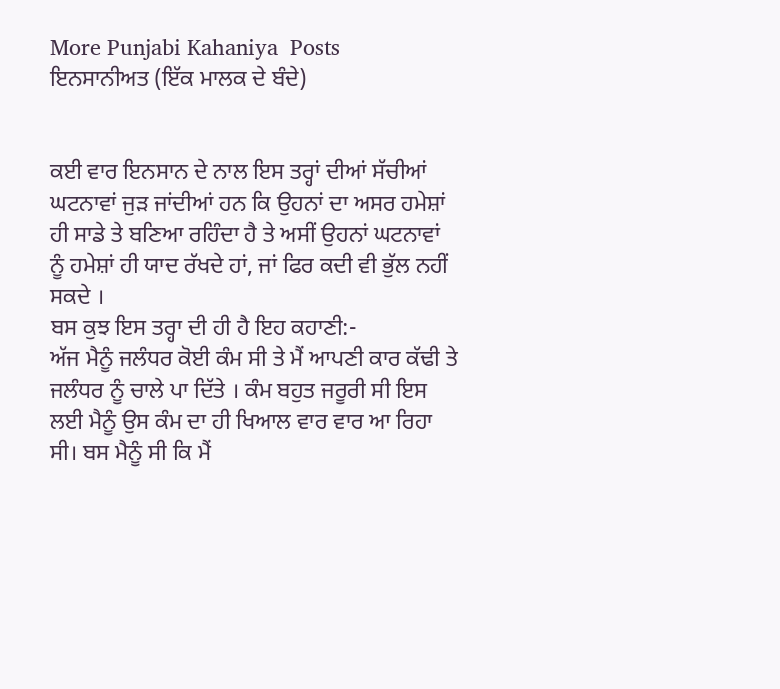More Punjabi Kahaniya  Posts
ਇਨਸਾਨੀਅਤ (ਇੱਕ ਮਾਲਕ ਦੇ ਬੰਦੇ)


ਕਈ ਵਾਰ ਇਨਸਾਨ ਦੇ ਨਾਲ ਇਸ ਤਰ੍ਹਾਂ ਦੀਆਂ ਸੱਚੀਆਂ ਘਟਨਾਵਾਂ ਜੁੜ ਜਾਂਦੀਆਂ ਹਨ ਕਿ ਉਹਨਾਂ ਦਾ ਅਸਰ ਹਮੇਸ਼ਾਂ ਹੀ ਸਾਡੇ ਤੇ ਬਣਿਆ ਰਹਿੰਦਾ ਹੈ ਤੇ ਅਸੀਂ ਉਹਨਾਂ ਘਟਨਾਵਾਂ ਨੂੰ ਹਮੇਸ਼ਾਂ ਹੀ ਯਾਦ ਰੱਖਦੇ ਹਾਂ, ਜਾਂ ਫਿਰ ਕਦੀ ਵੀ ਭੁੱਲ ਨਹੀਂ ਸਕਦੇ ।
ਬਸ ਕੁਝ ਇਸ ਤਰ੍ਹਾ ਦੀ ਹੀ ਹੈ ਇਹ ਕਹਾਣੀ:-
ਅੱਜ ਮੈਨੂੰ ਜਲੰਧਰ ਕੋਈ ਕੰਮ ਸੀ ਤੇ ਮੈਂ ਆਪਣੀ ਕਾਰ ਕੱਢੀ ਤੇ ਜਲੰਧਰ ਨੂੰ ਚਾਲੇ ਪਾ ਦਿੱਤੇ । ਕੰਮ ਬਹੁਤ ਜਰੂਰੀ ਸੀ ਇਸ ਲਈ ਮੈਨੂੰ ਉਸ ਕੰਮ ਦਾ ਹੀ ਖਿਆਲ ਵਾਰ ਵਾਰ ਆ ਰਿਹਾ ਸੀ। ਬਸ ਮੈਨੂੰ ਸੀ ਕਿ ਮੈਂ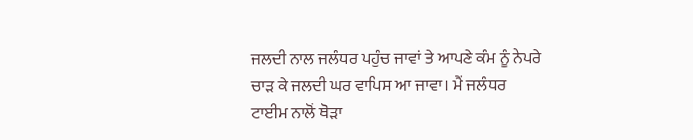ਜਲਦੀ ਨਾਲ ਜਲੰਧਰ ਪਹੁੰਚ ਜਾਵਾਂ ਤੇ ਆਪਣੇ ਕੰਮ ਨੂੰ ਨੇਪਰੇ ਚਾੜ ਕੇ ਜਲਦੀ ਘਰ ਵਾਪਿਸ ਆ ਜਾਵਾ। ਮੈਂ ਜਲੰਧਰ ਟਾਈਮ ਨਾਲੋਂ ਥੋੜਾ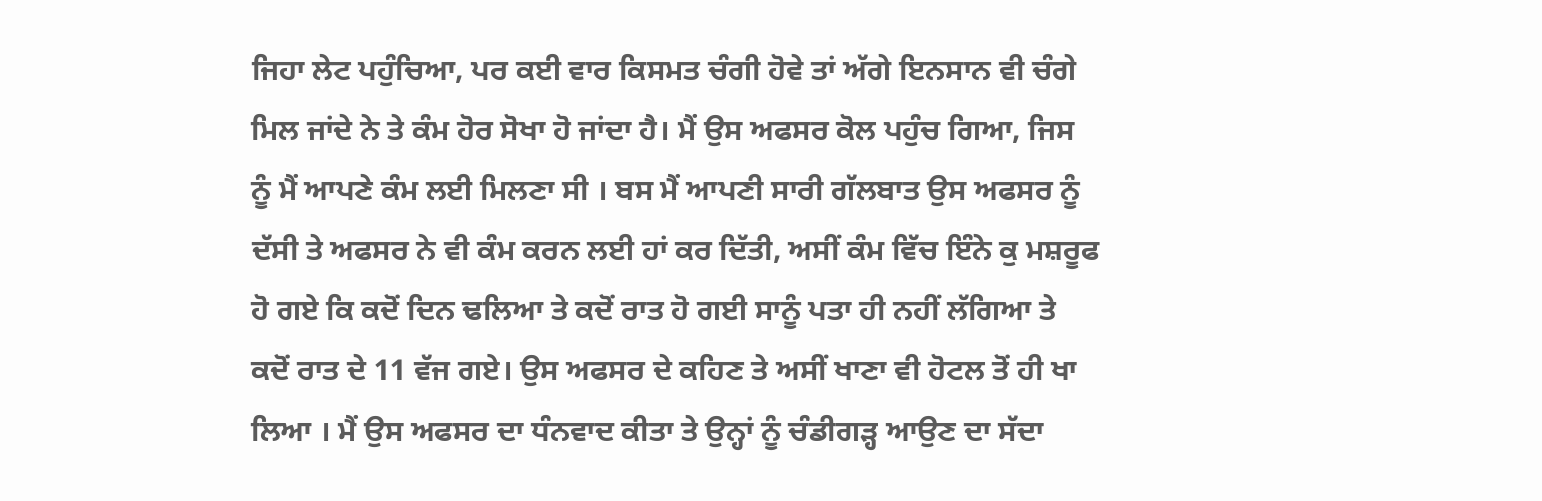ਜਿਹਾ ਲੇਟ ਪਹੁੰਚਿਆ, ਪਰ ਕਈ ਵਾਰ ਕਿਸਮਤ ਚੰਗੀ ਹੋਵੇ ਤਾਂ ਅੱਗੇ ਇਨਸਾਨ ਵੀ ਚੰਗੇ ਮਿਲ ਜਾਂਦੇ ਨੇ ਤੇ ਕੰਮ ਹੋਰ ਸੋਖਾ ਹੋ ਜਾਂਦਾ ਹੈ। ਮੈਂ ਉਸ ਅਫਸਰ ਕੋਲ ਪਹੁੰਚ ਗਿਆ, ਜਿਸ ਨੂੰ ਮੈਂ ਆਪਣੇ ਕੰਮ ਲਈ ਮਿਲਣਾ ਸੀ । ਬਸ ਮੈਂ ਆਪਣੀ ਸਾਰੀ ਗੱਲਬਾਤ ਉਸ ਅਫਸਰ ਨੂੰ ਦੱਸੀ ਤੇ ਅਫਸਰ ਨੇ ਵੀ ਕੰਮ ਕਰਨ ਲਈ ਹਾਂ ਕਰ ਦਿੱਤੀ, ਅਸੀਂ ਕੰਮ ਵਿੱਚ ਇੰਨੇ ਕੁ ਮਸ਼ਰੂਫ ਹੋ ਗਏ ਕਿ ਕਦੋਂ ਦਿਨ ਢਲਿਆ ਤੇ ਕਦੋਂ ਰਾਤ ਹੋ ਗਈ ਸਾਨੂੰ ਪਤਾ ਹੀ ਨਹੀਂ ਲੱਗਿਆ ਤੇ ਕਦੋਂ ਰਾਤ ਦੇ 11 ਵੱਜ ਗਏ। ਉਸ ਅਫਸਰ ਦੇ ਕਹਿਣ ਤੇ ਅਸੀਂ ਖਾਣਾ ਵੀ ਹੋਟਲ ਤੋਂ ਹੀ ਖਾ ਲਿਆ । ਮੈਂ ਉਸ ਅਫਸਰ ਦਾ ਧੰਨਵਾਦ ਕੀਤਾ ਤੇ ਉਨ੍ਹਾਂ ਨੂੰ ਚੰਡੀਗੜ੍ਹ ਆਉਣ ਦਾ ਸੱਦਾ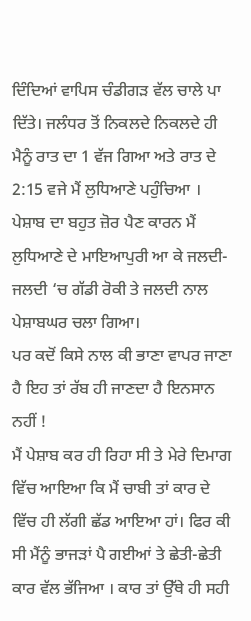ਦਿੰਦਿਆਂ ਵਾਪਿਸ ਚੰਡੀਗੜ ਵੱਲ ਚਾਲੇ ਪਾ ਦਿੱਤੇ। ਜਲੰਧਰ ਤੋਂ ਨਿਕਲਦੇ ਨਿਕਲਦੇ ਹੀ ਮੈਨੂੰ ਰਾਤ ਦਾ 1 ਵੱਜ ਗਿਆ ਅਤੇ ਰਾਤ ਦੇ 2:15 ਵਜੇ ਮੈਂ ਲੁਧਿਆਣੇ ਪਹੁੰਚਿਆ । ਪੇਸ਼ਾਬ ਦਾ ਬਹੁਤ ਜ਼ੋਰ ਪੈਣ ਕਾਰਨ ਮੈਂ ਲੁਧਿਆਣੇ ਦੇ ਮਾਇਆਪੁਰੀ ਆ ਕੇ ਜਲਦੀ-ਜਲਦੀ ‘ਚ ਗੱਡੀ ਰੋਕੀ ਤੇ ਜਲਦੀ ਨਾਲ ਪੇਸ਼ਾਬਘਰ ਚਲਾ ਗਿਆ।
ਪਰ ਕਦੋਂ ਕਿਸੇ ਨਾਲ ਕੀ ਭਾਣਾ ਵਾਪਰ ਜਾਣਾ ਹੈ ਇਹ ਤਾਂ ਰੱਬ ਹੀ ਜਾਣਦਾ ਹੈ ਇਨਸਾਨ ਨਹੀਂ !
ਮੈਂ ਪੇਸ਼ਾਬ ਕਰ ਹੀ ਰਿਹਾ ਸੀ ਤੇ ਮੇਰੇ ਦਿਮਾਗ ਵਿੱਚ ਆਇਆ ਕਿ ਮੈਂ ਚਾਬੀ ਤਾਂ ਕਾਰ ਦੇ ਵਿੱਚ ਹੀ ਲੱਗੀ ਛੱਡ ਆਇਆ ਹਾਂ। ਫਿਰ ਕੀ ਸੀ ਮੈਂਨੂੰ ਭਾਜੜਾਂ ਪੈ ਗਈਆਂ ਤੇ ਛੇਤੀ-ਛੇਤੀ ਕਾਰ ਵੱਲ ਭੱਜਿਆ । ਕਾਰ ਤਾਂ ਉੱਥੇ ਹੀ ਸਹੀ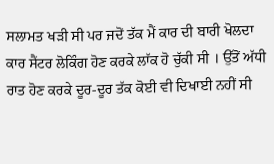ਸਲਾਮਤ ਖੜੀ ਸੀ ਪਰ ਜਦੋਂ ਤੱਕ ਮੈਂ ਕਾਰ ਦੀ ਬਾਰੀ ਖੋਲਦਾ ਕਾਰ ਸੈਂਟਰ ਲੋਕਿੰਗ ਹੋਣ ਕਰਕੇ ਲਾੱਕ ਹੋ ਚੁੱਕੀ ਸੀ । ਉੱਤੋਂ ਅੱਧੀ ਰਾਤ ਹੋਣ ਕਰਕੇ ਦੂਰ-ਦੂਰ ਤੱਕ ਕੋਈ ਵੀ ਦਿਖਾਈ ਨਹੀਂ ਸੀ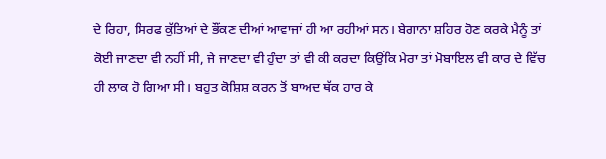ਦੇ ਰਿਹਾ, ਸਿਰਫ ਕੁੱਤਿਆਂ ਦੇ ਭੌਂਕਣ ਦੀਆਂ ਆਵਾਜਾਂ ਹੀ ਆ ਰਹੀਆਂ ਸਨ। ਬੇਗਾਨਾ ਸ਼ਹਿਰ ਹੋਣ ਕਰਕੇ ਮੈਨੂੰ ਤਾਂ ਕੋਈ ਜਾਣਦਾ ਵੀ ਨਹੀਂ ਸੀ, ਜੇ ਜਾਣਦਾ ਵੀ ਹੁੰਦਾ ਤਾਂ ਵੀ ਕੀ ਕਰਦਾ ਕਿਉਂਕਿ ਮੇਰਾ ਤਾਂ ਮੋਬਾਇਲ ਵੀ ਕਾਰ ਦੇ ਵਿੱਚ ਹੀ ਲਾਕ ਹੋ ਗਿਆ ਸੀ। ਬਹੁਤ ਕੋਸ਼ਿਸ਼ ਕਰਨ ਤੋਂ ਬਾਅਦ ਥੱਕ ਹਾਰ ਕੇ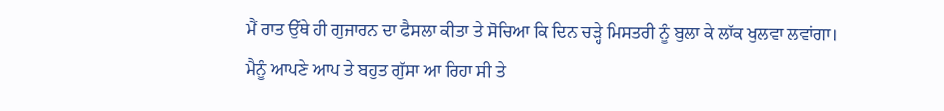ਮੈਂ ਰਾਤ ਉੱਥੇ ਹੀ ਗੁਜਾਰਨ ਦਾ ਫੈਸਲਾ ਕੀਤਾ ਤੇ ਸੋਚਿਆ ਕਿ ਦਿਨ ਚੜ੍ਹੇ ਮਿਸਤਰੀ ਨੂੰ ਬੁਲਾ ਕੇ ਲਾੱਕ ਖੁਲਵਾ ਲਵਾਂਗਾ।
ਮੈਨੂੰ ਆਪਣੇ ਆਪ ਤੇ ਬਹੁਤ ਗੁੱਸਾ ਆ ਰਿਹਾ ਸੀ ਤੇ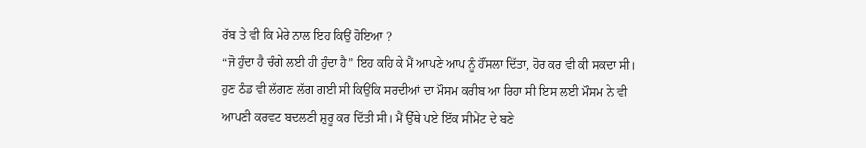ਰੱਬ ਤੇ ਵੀ ਕਿ ਮੇਰੇ ਨਾਲ ਇਹ ਕਿਉਂ ਹੋਇਆ ?
“ਜੋ ਹੁੰਦਾ ਹੈ ਚੰਗੇ ਲਈ ਹੀ ਹੁੰਦਾ ਹੈ” ਇਹ ਕਹਿ ਕੇ ਮੈਂ ਆਪਣੇ ਆਪ ਨੂੰ ਹੌਂਸਲਾ ਦਿੱਤਾ, ਹੋਰ ਕਰ ਵੀ ਕੀ ਸਕਦਾ ਸੀ।
ਹੁਣ ਠੰਡ ਵੀ ਲੱਗਣ ਲੱਗ ਗਈ ਸੀ ਕਿਉਂਕਿ ਸਰਦੀਆਂ ਦਾ ਮੌਸਮ ਕਰੀਬ ਆ ਰਿਹਾ ਸੀ ਇਸ ਲਈ ਮੌਸਮ ਨੇ ਵੀ ਆਪਣੀ ਕਰਵਟ ਬਦਲਣੀ ਸ਼ੁਰੂ ਕਰ ਦਿੱਤੀ ਸੀ। ਮੈਂ ਉੱਥੇ ਪਏ ਇੱਕ ਸੀਮੇਂਟ ਦੇ ਬਣੇ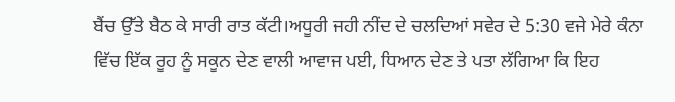ਬੈਂਚ ਉੱਤੇ ਬੈਠ ਕੇ ਸਾਰੀ ਰਾਤ ਕੱਟੀ।ਅਧੂਰੀ ਜਹੀ ਨੀਂਦ ਦੇ ਚਲਦਿਆਂ ਸਵੇਰ ਦੇ 5:30 ਵਜੇ ਮੇਰੇ ਕੰਨਾ ਵਿੱਚ ਇੱਕ ਰੂਹ ਨੂੰ ਸਕੂਨ ਦੇਣ ਵਾਲੀ ਆਵਾਜ ਪਈ, ਧਿਆਨ ਦੇਣ ਤੇ ਪਤਾ ਲੱਗਿਆ ਕਿ ਇਹ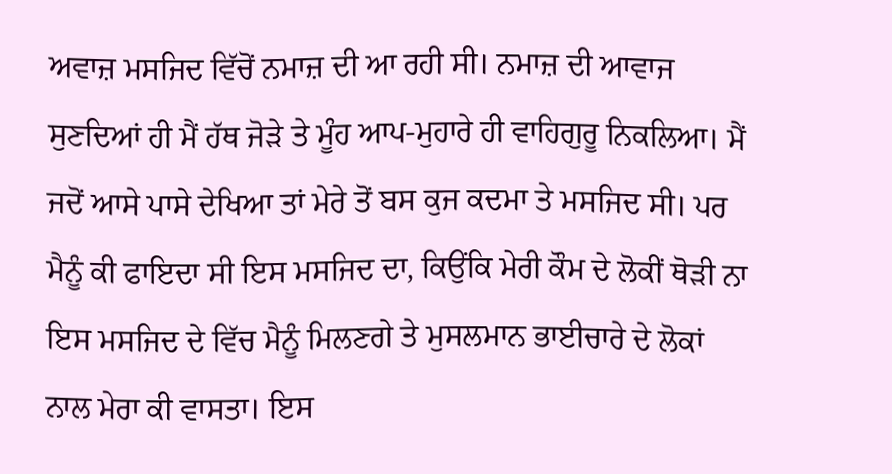ਅਵਾਜ਼ ਮਸਜਿਦ ਵਿੱਚੋਂ ਨਮਾਜ਼ ਦੀ ਆ ਰਹੀ ਸੀ। ਨਮਾਜ਼ ਦੀ ਆਵਾਜ ਸੁਣਦਿਆਂ ਹੀ ਮੈਂ ਹੱਥ ਜੋੜੇ ਤੇ ਮੂੰਹ ਆਪ-ਮੁਹਾਰੇ ਹੀ ਵਾਹਿਗੁਰੂ ਨਿਕਲਿਆ। ਮੈਂ ਜਦੋਂ ਆਸੇ ਪਾਸੇ ਦੇਖਿਆ ਤਾਂ ਮੇਰੇ ਤੋਂ ਬਸ ਕੁਜ ਕਦਮਾ ਤੇ ਮਸਜਿਦ ਸੀ। ਪਰ ਮੈਨੂੰ ਕੀ ਫਾਇਦਾ ਸੀ ਇਸ ਮਸਜਿਦ ਦਾ, ਕਿਉਂਕਿ ਮੇਰੀ ਕੌਮ ਦੇ ਲੋਕੀਂ ਥੋੜੀ ਨਾ ਇਸ ਮਸਜਿਦ ਦੇ ਵਿੱਚ ਮੈਨੂੰ ਮਿਲਣਗੇ ਤੇ ਮੁਸਲਮਾਨ ਭਾਈਚਾਰੇ ਦੇ ਲੋਕਾਂ ਨਾਲ ਮੇਰਾ ਕੀ ਵਾਸਤਾ। ਇਸ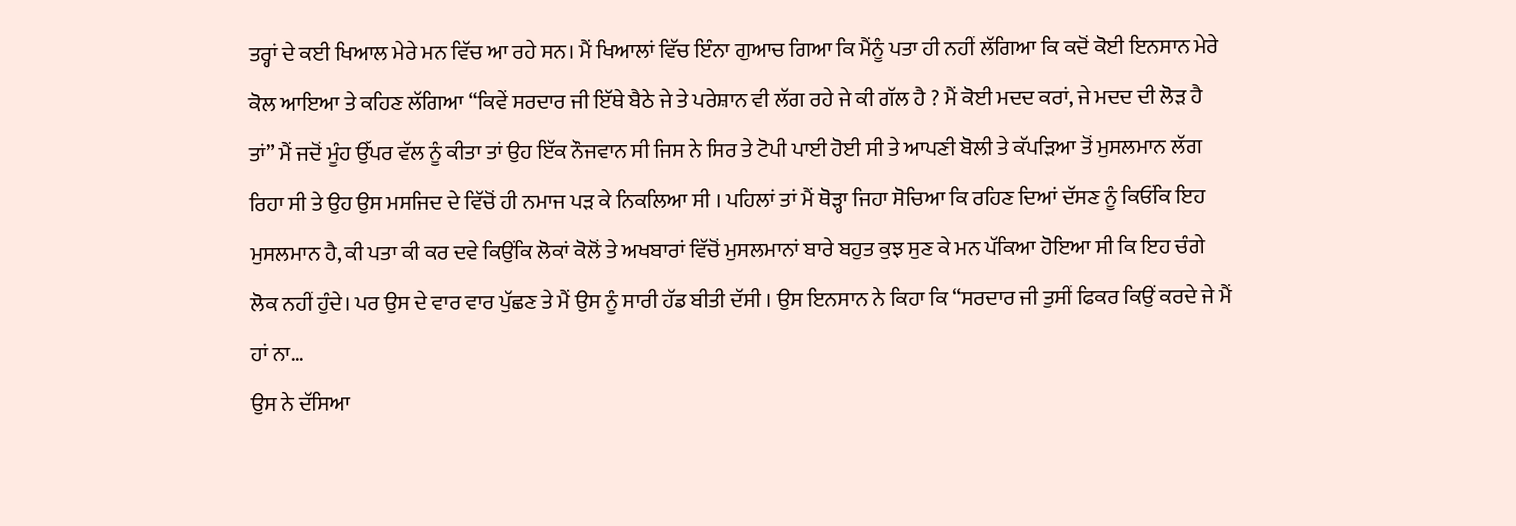ਤਰ੍ਹਾਂ ਦੇ ਕਈ ਖਿਆਲ ਮੇਰੇ ਮਨ ਵਿੱਚ ਆ ਰਹੇ ਸਨ। ਮੈਂ ਖਿਆਲਾਂ ਵਿੱਚ ਇੰਨਾ ਗੁਆਚ ਗਿਆ ਕਿ ਮੈਂਨੂੰ ਪਤਾ ਹੀ ਨਹੀਂ ਲੱਗਿਆ ਕਿ ਕਦੋਂ ਕੋਈ ਇਨਸਾਨ ਮੇਰੇ ਕੋਲ ਆਇਆ ਤੇ ਕਹਿਣ ਲੱਗਿਆ “ਕਿਵੇਂ ਸਰਦਾਰ ਜੀ ਇੱਥੇ ਬੈਠੇ ਜੇ ਤੇ ਪਰੇਸ਼ਾਨ ਵੀ ਲੱਗ ਰਹੇ ਜੇ ਕੀ ਗੱਲ ਹੈ ? ਮੈਂ ਕੋਈ ਮਦਦ ਕਰਾਂ, ਜੇ ਮਦਦ ਦੀ ਲੋੜ ਹੈ ਤਾਂ” ਮੈਂ ਜਦੋਂ ਮੂੰਹ ਉੱਪਰ ਵੱਲ ਨੂੰ ਕੀਤਾ ਤਾਂ ਉਹ ਇੱਕ ਨੌਜਵਾਨ ਸੀ ਜਿਸ ਨੇ ਸਿਰ ਤੇ ਟੋਪੀ ਪਾਈ ਹੋਈ ਸੀ ਤੇ ਆਪਣੀ ਬੋਲੀ ਤੇ ਕੱਪੜਿਆ ਤੋਂ ਮੁਸਲਮਾਨ ਲੱਗ ਰਿਹਾ ਸੀ ਤੇ ਉਹ ਉਸ ਮਸਜਿਦ ਦੇ ਵਿੱਚੋਂ ਹੀ ਨਮਾਜ ਪੜ ਕੇ ਨਿਕਲਿਆ ਸੀ । ਪਹਿਲਾਂ ਤਾਂ ਮੈਂ ਥੋੜ੍ਹਾ ਜਿਹਾ ਸੋਚਿਆ ਕਿ ਰਹਿਣ ਦਿਆਂ ਦੱਸਣ ਨੂੰ ਕਿਓਂਕਿ ਇਹ ਮੁਸਲਮਾਨ ਹੈ, ਕੀ ਪਤਾ ਕੀ ਕਰ ਦਵੇ ਕਿਉਂਕਿ ਲੋਕਾਂ ਕੋਲੋਂ ਤੇ ਅਖਬਾਰਾਂ ਵਿੱਚੋਂ ਮੁਸਲਮਾਨਾਂ ਬਾਰੇ ਬਹੁਤ ਕੁਝ ਸੁਣ ਕੇ ਮਨ ਪੱਕਿਆ ਹੋਇਆ ਸੀ ਕਿ ਇਹ ਚੰਗੇ ਲੋਕ ਨਹੀਂ ਹੁੰਦੇ। ਪਰ ਉਸ ਦੇ ਵਾਰ ਵਾਰ ਪੁੱਛਣ ਤੇ ਮੈਂ ਉਸ ਨੂੰ ਸਾਰੀ ਹੱਡ ਬੀਤੀ ਦੱਸੀ । ਉਸ ਇਨਸਾਨ ਨੇ ਕਿਹਾ ਕਿ “ਸਰਦਾਰ ਜੀ ਤੁਸੀਂ ਫਿਕਰ ਕਿਉਂ ਕਰਦੇ ਜੇ ਮੈਂ ਹਾਂ ਨਾ…
ਉਸ ਨੇ ਦੱਸਿਆ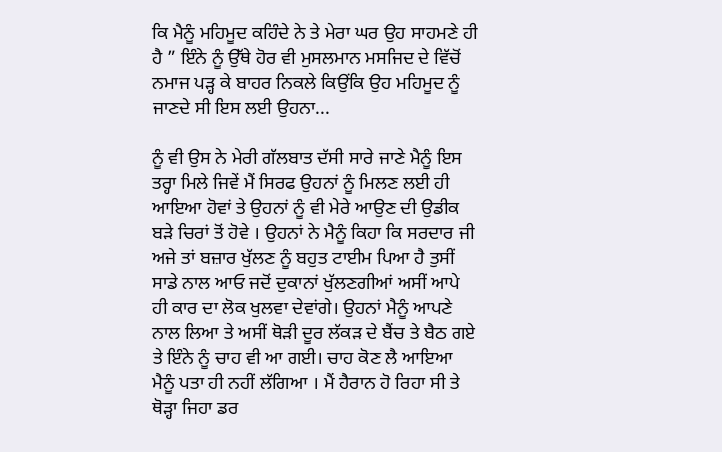ਕਿ ਮੈਨੂੰ ਮਹਿਮੂਦ ਕਹਿੰਦੇ ਨੇ ਤੇ ਮੇਰਾ ਘਰ ਉਹ ਸਾਹਮਣੇ ਹੀ ਹੈ ” ਇੰਨੇ ਨੂੰ ਉੱਥੇ ਹੋਰ ਵੀ ਮੁਸਲਮਾਨ ਮਸਜਿਦ ਦੇ ਵਿੱਚੋਂ ਨਮਾਜ ਪੜ੍ਹ ਕੇ ਬਾਹਰ ਨਿਕਲੇ ਕਿਉਂਕਿ ਉਹ ਮਹਿਮੂਦ ਨੂੰ ਜਾਣਦੇ ਸੀ ਇਸ ਲਈ ਉਹਨਾ...

ਨੂੰ ਵੀ ਉਸ ਨੇ ਮੇਰੀ ਗੱਲਬਾਤ ਦੱਸੀ ਸਾਰੇ ਜਾਣੇ ਮੈਨੂੰ ਇਸ ਤਰ੍ਹਾ ਮਿਲੇ ਜਿਵੇਂ ਮੈਂ ਸਿਰਫ ਉਹਨਾਂ ਨੂੰ ਮਿਲਣ ਲਈ ਹੀ ਆਇਆ ਹੋਵਾਂ ਤੇ ਉਹਨਾਂ ਨੂੰ ਵੀ ਮੇਰੇ ਆਉਣ ਦੀ ਉਡੀਕ ਬੜੇ ਚਿਰਾਂ ਤੋਂ ਹੋਵੇ । ਉਹਨਾਂ ਨੇ ਮੈਨੂੰ ਕਿਹਾ ਕਿ ਸਰਦਾਰ ਜੀ ਅਜੇ ਤਾਂ ਬਜ਼ਾਰ ਖੁੱਲਣ ਨੂੰ ਬਹੁਤ ਟਾਈਮ ਪਿਆ ਹੈ ਤੁਸੀਂ ਸਾਡੇ ਨਾਲ ਆਓ ਜਦੋਂ ਦੁਕਾਨਾਂ ਖੁੱਲਣਗੀਆਂ ਅਸੀਂ ਆਪੇ ਹੀ ਕਾਰ ਦਾ ਲੋਕ ਖੁਲਵਾ ਦੇਵਾਂਗੇ। ਉਹਨਾਂ ਮੈਨੂੰ ਆਪਣੇ ਨਾਲ ਲਿਆ ਤੇ ਅਸੀਂ ਥੋੜੀ ਦੂਰ ਲੱਕੜ ਦੇ ਬੈਂਚ ਤੇ ਬੈਠ ਗਏ ਤੇ ਇੰਨੇ ਨੂੰ ਚਾਹ ਵੀ ਆ ਗਈ। ਚਾਹ ਕੋਣ ਲੈ ਆਇਆ ਮੈਨੂੰ ਪਤਾ ਹੀ ਨਹੀਂ ਲੱਗਿਆ । ਮੈਂ ਹੈਰਾਨ ਹੋ ਰਿਹਾ ਸੀ ਤੇ ਥੋੜ੍ਹਾ ਜਿਹਾ ਡਰ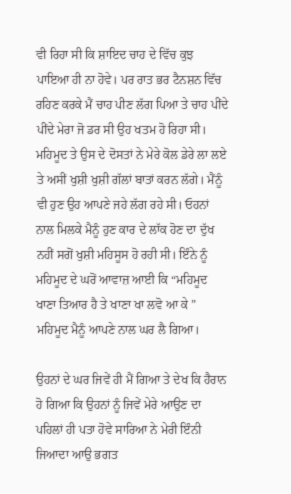ਵੀ ਰਿਹਾ ਸੀ ਕਿ ਸ਼ਾਇਦ ਚਾਹ ਦੇ ਵਿੱਚ ਕੁਝ ਪਾਇਆ ਹੀ ਨਾ ਹੋਵੇ। ਪਰ ਰਾਤ ਭਰ ਟੈਨਸ਼ਨ ਵਿੱਚ ਰਹਿਣ ਕਰਕੇ ਮੈਂ ਚਾਹ ਪੀਣ ਲੱਗ ਪਿਆ ਤੇ ਚਾਹ ਪੀਂਦੇ ਪੀਂਦੇ ਮੇਰਾ ਜੋ ਡਰ ਸੀ ਉਹ ਖਤਮ ਹੋ ਰਿਹਾ ਸੀ। ਮਹਿਮੂਦ ਤੇ ਉਸ ਦੇ ਦੋਸਤਾਂ ਨੇ ਮੇਰੇ ਕੋਲ ਡੇਰੇ ਲਾ ਲਏ ਤੇ ਅਸੀਂ ਖੁਸ਼ੀ ਖੁਸ਼ੀ ਗੱਲਾਂ ਬਾਤਾਂ ਕਰਨ ਲੱਗੇ। ਮੈਂਨੂੰ ਵੀ ਹੁਣ ਉਹ ਆਪਣੇ ਜਹੇ ਲੱਗ ਰਹੇ ਸੀ। ਓਹਨਾਂ ਨਾਲ ਮਿਲਕੇ ਮੈਨੂੰ ਹੁਣ ਕਾਰ ਦੇ ਲਾੱਕ ਹੋਣ ਦਾ ਦੁੱਖ ਨਹੀਂ ਸਗੋਂ ਖੁਸ਼ੀ ਮਹਿਸੂਸ ਹੋ ਰਹੀ ਸੀ। ਇੰਨੇ ਨੂੰ ਮਹਿਮੂਦ ਦੇ ਘਰੋਂ ਆਵਾਜ਼ ਆਈ ਕਿ “ਮਹਿਮੂਦ ਖਾਣਾ ਤਿਆਰ ਹੈ ਤੇ ਖਾਣਾ ਖਾ ਲਵੋ ਆ ਕੇ ” ਮਹਿਮੂਦ ਮੈਨੂੰ ਆਪਣੇ ਨਾਲ ਘਰ ਲੈ ਗਿਆ।

ਉਹਨਾਂ ਦੇ ਘਰ ਜਿਵੇਂ ਹੀ ਮੈਂ ਗਿਆ ਤੇ ਦੇਖ ਕਿ ਹੈਰਾਨ ਹੋ ਗਿਆ ਕਿ ਉਹਨਾਂ ਨੂੰ ਜਿਵੇਂ ਮੇਰੇ ਆਉਣ ਦਾ ਪਹਿਲਾਂ ਹੀ ਪਤਾ ਹੋਵੇ ਸਾਰਿਆ ਨੇ ਮੇਰੀ ਇੰਨੀ ਜਿਆਦਾ ਆਉ ਭਗਤ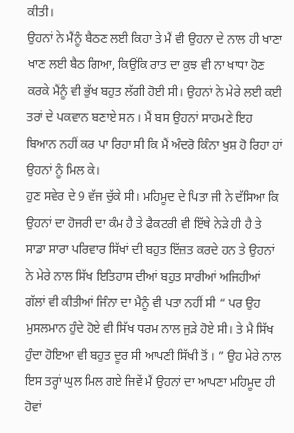ਕੀਤੀ।
ਉਹਨਾਂ ਨੇ ਮੈਂਨੂੰ ਬੈਠਣ ਲਈ ਕਿਹਾ ਤੇ ਮੈਂ ਵੀ ਉਹਨਾ ਦੇ ਨਾਲ ਹੀ ਖਾਣਾ ਖਾਣ ਲਈ ਬੈਠ ਗਿਆ, ਕਿਉਂਕਿ ਰਾਤ ਦਾ ਕੁਝ ਵੀ ਨਾ ਖਾਧਾ ਹੋਣ ਕਰਕੇ ਮੈਂਨੂੰ ਵੀ ਭੁੱਖ ਬਹੁਤ ਲੱਗੀ ਹੋਈ ਸੀ। ਉਹਨਾਂ ਨੇ ਮੇਰੇ ਲਈ ਕਈ ਤਰਾਂ ਦੇ ਪਕਵਾਨ ਬਣਾਏ ਸਨ । ਮੈਂ ਬਸ ਉਹਨਾਂ ਸਾਹਮਣੇ ਇਹ ਬਿਆਨ ਨਹੀਂ ਕਰ ਪਾ ਰਿਹਾ ਸੀ ਕਿ ਮੈਂ ਅੰਦਰੋ ਕਿੰਨਾ ਖੁਸ਼ ਹੋ ਰਿਹਾ ਹਾਂ ਉਹਨਾਂ ਨੂੰ ਮਿਲ ਕੇ।
ਹੁਣ ਸਵੇਰ ਦੇ 9 ਵੱਜ ਚੁੱਕੇ ਸੀ। ਮਹਿਮੂਦ ਦੇ ਪਿਤਾ ਜੀ ਨੇ ਦੱਸਿਆ ਕਿ ਉਹਨਾਂ ਦਾ ਹੋਜਰੀ ਦਾ ਕੰਮ ਹੈ ਤੇ ਫੈਕਟਰੀ ਵੀ ਇੱਥੇ ਨੇੜੇ ਹੀ ਹੈ ਤੇ ਸਾਡਾ ਸਾਰਾ ਪਰਿਵਾਰ ਸਿੱਖਾਂ ਦੀ ਬਹੁਤ ਇੱਜ਼ਤ ਕਰਦੇ ਹਨ ਤੇ ਉਹਨਾਂ ਨੇ ਮੇਰੇ ਨਾਲ ਸਿੱਖ ਇਤਿਹਾਸ ਦੀਆਂ ਬਹੁਤ ਸਾਰੀਆਂ ਅਜਿਹੀਆਂ ਗੱਲਾਂ ਵੀ ਕੀਤੀਆਂ ਜਿੰਨਾ ਦਾ ਮੈਨੂੰ ਵੀ ਪਤਾ ਨਹੀਂ ਸੀ “ ਪਰ ਉਹ ਮੁਸਲਮਾਨ ਹੁੰਦੇ ਹੋਏ ਵੀ ਸਿੱਖ ਧਰਮ ਨਾਲ ਜੁੜੇ ਹੋਏ ਸੀ। ਤੇ ਮੈ ਸਿੱਖ ਹੁੰਦਾ ਹੋਇਆ ਵੀ ਬਹੁਤ ਦੂਰ ਸੀ ਆਪਣੀ ਸਿੱਖੀ ਤੋਂ । ” ਉਹ ਮੇਰੇ ਨਾਲ ਇਸ ਤਰ੍ਹਾਂ ਘੁਲ ਮਿਲ ਗਏ ਜਿਵੇਂ ਮੈਂ ਉਹਨਾਂ ਦਾ ਆਪਣਾ ਮਹਿਮੂਦ ਹੀ ਹੋਵਾਂ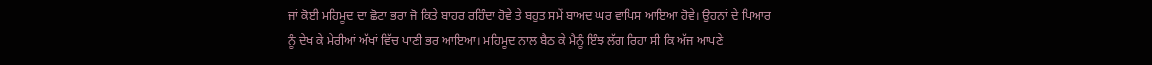ਜਾਂ ਕੋਈ ਮਹਿਮੂਦ ਦਾ ਛੋਟਾ ਭਰਾ ਜੋ ਕਿਤੇ ਬਾਹਰ ਰਹਿੰਦਾ ਹੋਵੇ ਤੇ ਬਹੁਤ ਸਮੇਂ ਬਾਅਦ ਘਰ ਵਾਪਿਸ ਆਇਆ ਹੋਵੇ। ਉਹਨਾਂ ਦੇ ਪਿਆਰ ਨੂੰ ਦੇਖ ਕੇ ਮੇਰੀਆਂ ਅੱਖਾਂ ਵਿੱਚ ਪਾਣੀ ਭਰ ਆਇਆ। ਮਹਿਮੂਦ ਨਾਲ ਬੈਠ ਕੇ ਮੈਨੂੰ ਇੰਝ ਲੱਗ ਰਿਹਾ ਸੀ ਕਿ ਅੱਜ ਆਪਣੇ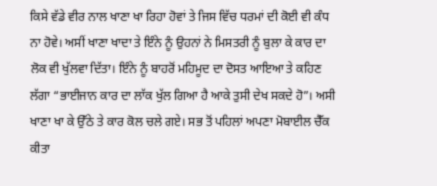ਕਿਸੇ ਵੱਡੇ ਵੀਰ ਨਾਲ ਖਾਣਾ ਖਾ ਰਿਹਾ ਹੋਵਾਂ ਤੇ ਜਿਸ ਵਿੱਚ ਧਰਮਾਂ ਦੀ ਕੋਈ ਵੀ ਕੰਧ ਨਾ ਹੋਵੇ। ਅਸੀਂ ਖਾਣਾ ਖਾਦਾ ਤੇ ਇੰਨੇ ਨੂੰ ਉਹਨਾਂ ਨੇ ਮਿਸਤਰੀ ਨੂੰ ਬੁਲਾ ਕੇ ਕਾਰ ਦਾ ਲੋਕ ਵੀ ਖੁੱਲਵਾ ਦਿੱਤਾ। ਇੰਨੇ ਨੂੰ ਬਾਹਰੋਂ ਮਹਿਮੂਦ ਦਾ ਦੋਸਤ ਆਇਆ ਤੇ ਕਹਿਣ ਲੱਗਾ “ਭਾਈਜਾਨ ਕਾਰ ਦਾ ਲਾੱਕ ਖੁੱਲ ਗਿਆ ਹੈ ਆਕੇ ਤੁਸੀ ਦੇਖ ਸਕਦੇ ਹੋ”। ਅਸੀ ਖਾਣਾ ਖਾ ਕੇ ਉੱਠੇ ਤੇ ਕਾਰ ਕੋਲ ਚਲੇ ਗਏ। ਸਭ ਤੋਂ ਪਹਿਲਾਂ ਅਪਣਾ ਮੋਬਾਈਲ ਚੈੱਕ ਕੀਤਾ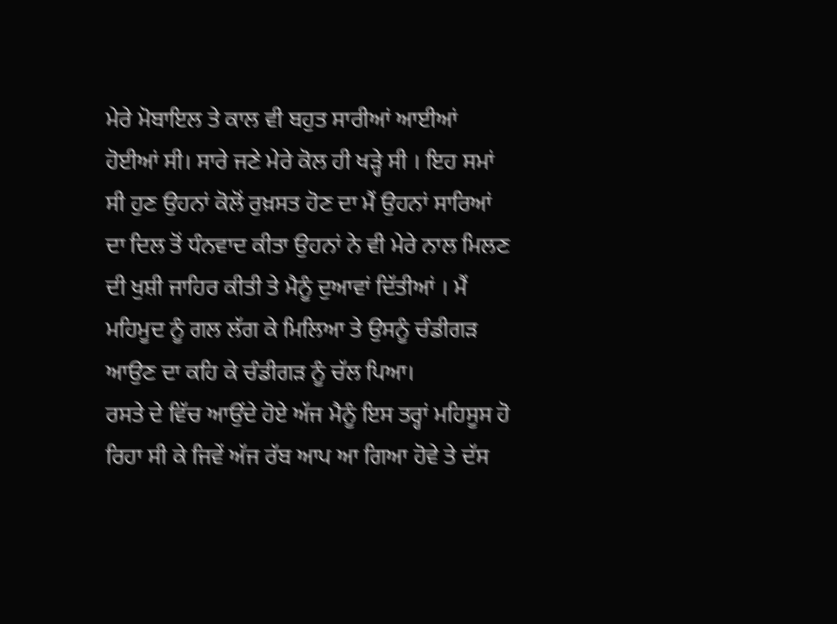ਮੇਰੇ ਮੋਬਾਇਲ ਤੇ ਕਾਲ ਵੀ ਬਹੁਤ ਸਾਰੀਆਂ ਆਈਆਂ ਹੋਈਆਂ ਸੀ। ਸਾਰੇ ਜਣੇ ਮੇਰੇ ਕੋਲ ਹੀ ਖੜ੍ਹੇ ਸੀ । ਇਹ ਸਮਾਂ ਸੀ ਹੁਣ ਉਹਨਾਂ ਕੋਲੋਂ ਰੁਖ਼ਸਤ ਹੋਣ ਦਾ ਮੈਂ ਉਹਨਾਂ ਸਾਰਿਆਂ ਦਾ ਦਿਲ ਤੋਂ ਧੰਨਵਾਦ ਕੀਤਾ ਉਹਨਾਂ ਨੇ ਵੀ ਮੇਰੇ ਨਾਲ ਮਿਲਣ ਦੀ ਖੁਸ਼ੀ ਜਾਹਿਰ ਕੀਤੀ ਤੇ ਮੈਨੂੰ ਦੁਆਵਾਂ ਦਿੱਤੀਆਂ । ਮੈਂ ਮਹਿਮੂਦ ਨੂੰ ਗਲ ਲੱਗ ਕੇ ਮਿਲਿਆ ਤੇ ਉਸਨੂੰ ਚੰਡੀਗੜ ਆਉਣ ਦਾ ਕਹਿ ਕੇ ਚੰਡੀਗੜ ਨੂੰ ਚੱਲ ਪਿਆ।
ਰਸਤੇ ਦੇ ਵਿੱਚ ਆਉਂਦੇ ਹੋਏ ਅੱਜ ਮੈਨੂੰ ਇਸ ਤਰ੍ਹਾਂ ਮਹਿਸੂਸ ਹੋ ਰਿਹਾ ਸੀ ਕੇ ਜਿਵੇਂ ਅੱਜ ਰੱਬ ਆਪ ਆ ਗਿਆ ਹੋਵੇ ਤੇ ਦੱਸ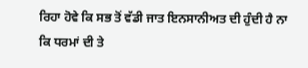ਰਿਹਾ ਹੋਵੇ ਕਿ ਸਭ ਤੋਂ ਵੱਡੀ ਜਾਤ ਇਨਸਾਨੀਅਤ ਦੀ ਹੁੰਦੀ ਹੈ ਨਾ ਕਿ ਧਰਮਾਂ ਦੀ ਤੇ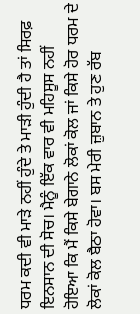ਧਰਮ ਕਦੀ ਵੀ ਮਾੜੇ ਨਹੀਂ ਹੁੰਦੇ ਤੇ ਮਾੜੀ ਹੁੰਦੀ ਹੈ ਤਾਂ ਸਿਰਫ਼ ਇਨਸਾਨ ਦੀ ਸੋਚ। ਮੈਨੂੰ ਇੱਕ ਵਾਰ ਵੀ ਮਹਿਸੂਸ ਨਹੀਂ ਹੋਇਆ ਕਿ ਮੈਂ ਕਿਸੇ ਬੇਗਾਨੇ ਲੋਕਾਂ ਕੋਲ ਜਾਂ ਕਿਸੇ ਹੋਰ ਧਰਮ ਦੇ ਲੋਕਾਂ ਕੋਲ ਬੈਠਾ ਹੋਵਾ। ਬਸ ਮੇਰੀ ਜ਼ੁਬਾਨ ਤੇ ਹੁਣ ਰੱਬ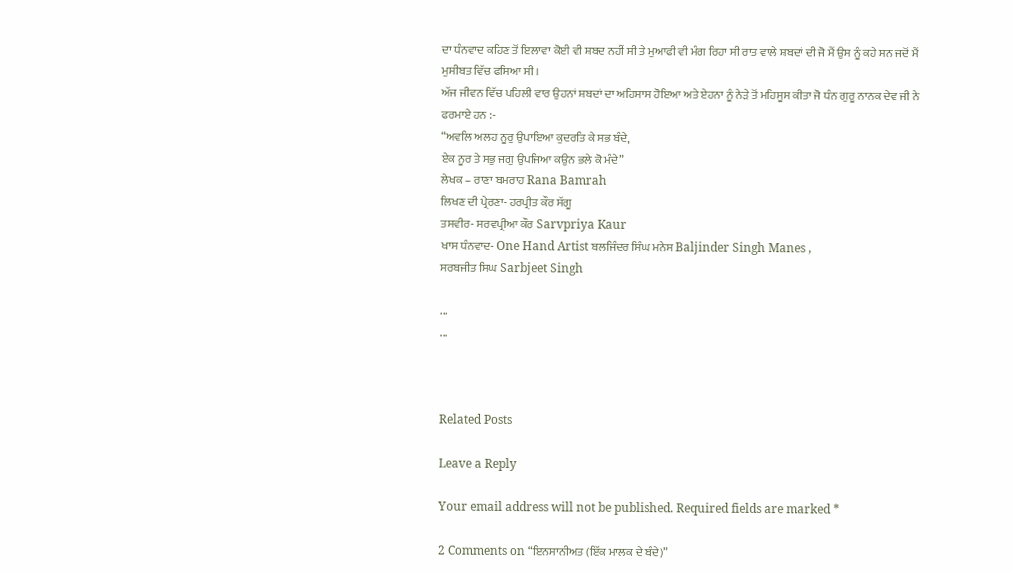ਦਾ ਧੰਨਵਾਦ ਕਹਿਣ ਤੋਂ ਇਲਾਵਾ ਕੋਈ ਵੀ ਸ਼ਬਦ ਨਹੀਂ ਸੀ ਤੇ ਮੁਆਫੀ ਵੀ ਮੰਗ ਰਿਹਾ ਸੀ ਰਾਤ ਵਾਲੇ ਸ਼ਬਦਾਂ ਦੀ ਜੋ ਮੈਂ ਉਸ ਨੂੰ ਕਹੇ ਸਨ ਜਦੋਂ ਮੈਂ ਮੁਸੀਬਤ ਵਿੱਚ ਫਸਿਆ ਸੀ।
ਅੱਜ ਜੀਵਨ ਵਿੱਚ ਪਹਿਲੀ ਵਾਰ ਉਹਨਾਂ ਸ਼ਬਦਾਂ ਦਾ ਅਹਿਸਾਸ ਹੋਇਆ ਅਤੇ ਏਹਨਾ ਨੂੰ ਨੇੜੇ ਤੋਂ ਮਹਿਸੂਸ ਕੀਤਾ ਜੋ ਧੰਨ ਗੁਰੂ ਨਾਨਕ ਦੇਵ ਜੀ ਨੇ ਫਰਮਾਏ ਹਨ :-
“ਅਵਲਿ ਅਲਹ ਨੂਰੁ ਉਪਾਇਆ ਕੁਦਰਤਿ ਕੇ ਸਭ ਬੰਦੇ,
ਏਕ ਨੂਰ ਤੇ ਸਭੁ ਜਗੁ ਉਪਜਿਆ ਕਉਨ ਭਲੇ ਕੋ ਮੰਦੇ”
ਲੇਖਕ – ਰਾਣਾ ਬਮਰਾਹ Rana Bamrah
ਲਿਖਣ ਦੀ ਪ੍ਰੇਰਣਾ- ਹਰਪ੍ਰੀਤ ਕੌਰ ਸੱਗੂ
ਤਸਵੀਰ- ਸਰਵਪ੍ਰੀਆ ਕੌਰ Sarvpriya Kaur
ਖਾਸ ਧੰਨਵਾਦ- One Hand Artist ਬਲਜਿੰਦਰ ਸਿੰਘ ਮਨੇਸ Baljinder Singh Manes ,
ਸਰਬਜੀਤ ਸਿਘ Sarbjeet Singh

...
...



Related Posts

Leave a Reply

Your email address will not be published. Required fields are marked *

2 Comments on “ਇਨਸਾਨੀਅਤ (ਇੱਕ ਮਾਲਕ ਦੇ ਬੰਦੇ)”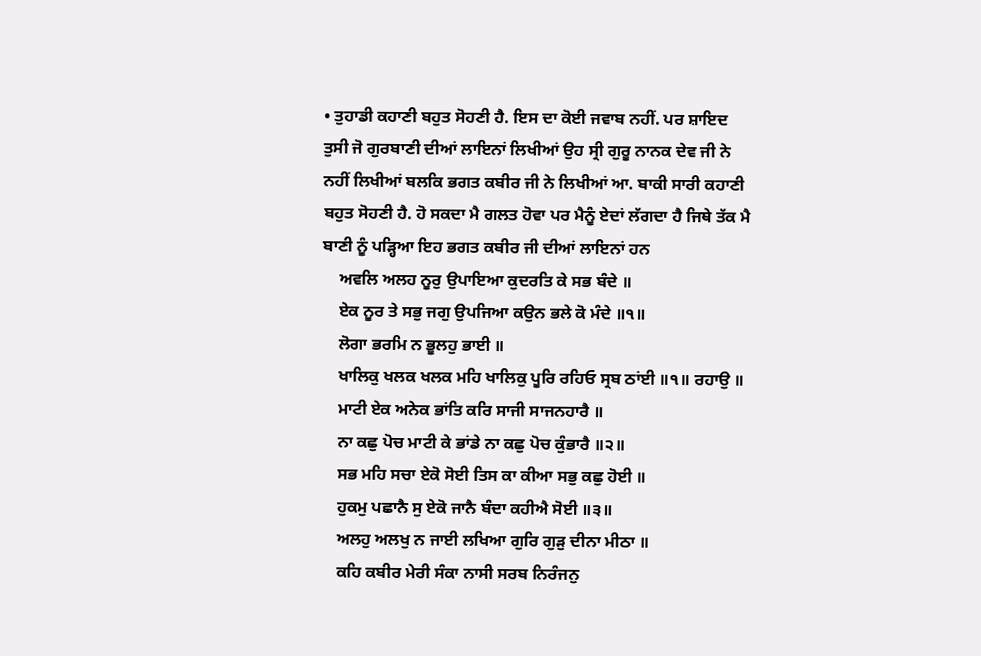• ਤੁਹਾਡੀ ਕਹਾਣੀ ਬਹੁਤ ਸੋਹਣੀ ਹੈ. ਇਸ ਦਾ ਕੋਈ ਜਵਾਬ ਨਹੀਂ. ਪਰ ਸ਼ਾਇਦ ਤੁਸੀ ਜੋ ਗੁਰਬਾਣੀ ਦੀਆਂ ਲਾਇਨਾਂ ਲਿਖੀਆਂ ਉਹ ਸ੍ਰੀ ਗੁਰੂ ਨਾਨਕ ਦੇਵ ਜੀ ਨੇ ਨਹੀਂ ਲਿਖੀਆਂ ਬਲਕਿ ਭਗਤ ਕਬੀਰ ਜੀ ਨੇ ਲਿਖੀਆਂ ਆ. ਬਾਕੀ ਸਾਰੀ ਕਹਾਣੀ ਬਹੁਤ ਸੋਹਣੀ ਹੈ. ਹੋ ਸਕਦਾ ਮੈ ਗਲਤ ਹੋਵਾ ਪਰ ਮੈਨੂੰ ਏਦਾਂ ਲੱਗਦਾ ਹੈ ਜਿਥੇ ਤੱਕ ਮੈ ਬਾਣੀ ਨੂੰ ਪੜ੍ਹਿਆ ਇਹ ਭਗਤ ਕਬੀਰ ਜੀ ਦੀਆਂ ਲਾਇਨਾਂ ਹਨ
    ਅਵਲਿ ਅਲਹ ਨੂਰੁ ਉਪਾਇਆ ਕੁਦਰਤਿ ਕੇ ਸਭ ਬੰਦੇ ॥
    ਏਕ ਨੂਰ ਤੇ ਸਭੁ ਜਗੁ ਉਪਜਿਆ ਕਉਨ ਭਲੇ ਕੋ ਮੰਦੇ ॥੧॥
    ਲੋਗਾ ਭਰਮਿ ਨ ਭੂਲਹੁ ਭਾਈ ॥
    ਖਾਲਿਕੁ ਖਲਕ ਖਲਕ ਮਹਿ ਖਾਲਿਕੁ ਪੂਰਿ ਰਹਿਓ ਸ੍ਰਬ ਠਾਂਈ ॥੧॥ ਰਹਾਉ ॥
    ਮਾਟੀ ਏਕ ਅਨੇਕ ਭਾਂਤਿ ਕਰਿ ਸਾਜੀ ਸਾਜਨਹਾਰੈ ॥
    ਨਾ ਕਛੁ ਪੋਚ ਮਾਟੀ ਕੇ ਭਾਂਡੇ ਨਾ ਕਛੁ ਪੋਚ ਕੁੰਭਾਰੈ ॥੨॥
    ਸਭ ਮਹਿ ਸਚਾ ਏਕੋ ਸੋਈ ਤਿਸ ਕਾ ਕੀਆ ਸਭੁ ਕਛੁ ਹੋਈ ॥
    ਹੁਕਮੁ ਪਛਾਨੈ ਸੁ ਏਕੋ ਜਾਨੈ ਬੰਦਾ ਕਹੀਐ ਸੋਈ ॥੩॥
    ਅਲਹੁ ਅਲਖੁ ਨ ਜਾਈ ਲਖਿਆ ਗੁਰਿ ਗੁੜੁ ਦੀਨਾ ਮੀਠਾ ॥
    ਕਹਿ ਕਬੀਰ ਮੇਰੀ ਸੰਕਾ ਨਾਸੀ ਸਰਬ ਨਿਰੰਜਨੁ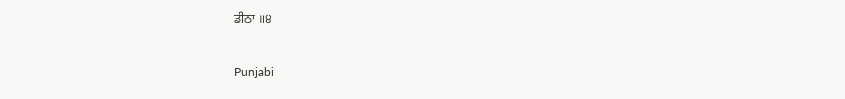ਡੀਠਾ ॥੪

Punjabi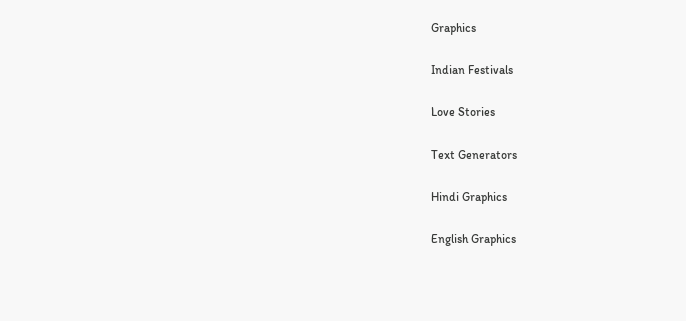Graphics

Indian Festivals

Love Stories

Text Generators

Hindi Graphics

English Graphics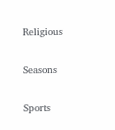Religious

Seasons

Sports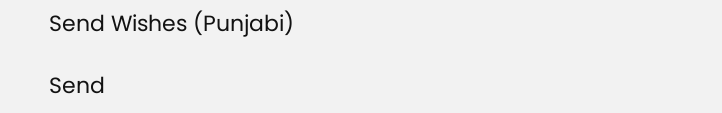Send Wishes (Punjabi)

Send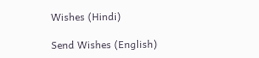Wishes (Hindi)

Send Wishes (English)